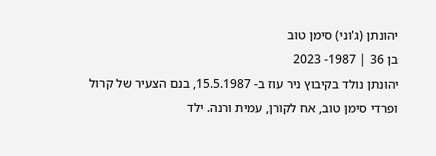יהונתן (ג'וני) סימן טוב
בן 36 | 1987- 2023
יהונתן נולד בקיבוץ ניר עוז ב- 15.5.1987, בנם הצעיר של קרול ופרדי סימן טוב, אח לקורן, עמית ורנה. ילד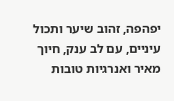יפהפה, זהוב שיער ותכול עיניים, עם לב ענק, חיוך מאיר ואנרגיות טובות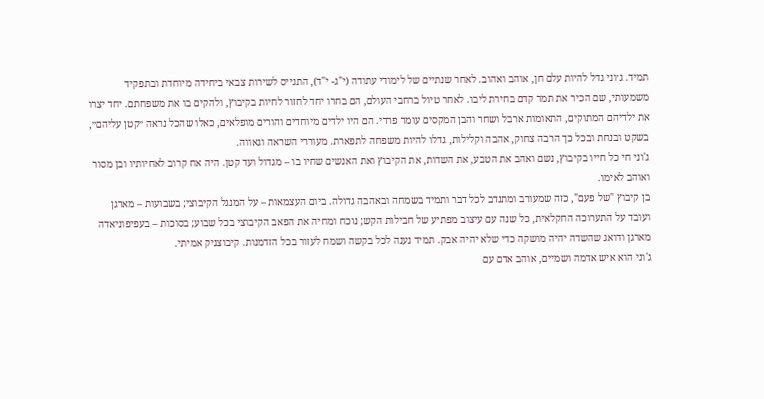תמיד. ג׳וני גדל להיות עלם חן, אוהב ואהוב. לאחר שנתיים של לימודי עתודה (י"ג- י"ד), התגייס לשירות צבאי ביחידה מיוחדת ובתפקיד משמעותי, שם הכיר את תמר קדם בחירת ליבו. לאחר טיול ברחבי העולם, הם בחרו יחד לחזור לחיות בקיבוץ, ולהקים בו את משפחתם. יחד יצרו את ילדיהם המתוקים, התאומות ארבל ושחר והבן המקסים עומר פרדי. הם היו ילדים מיוחדים והורים מופלאים, כאלו שהכל נראה ״קטן עליהם״, בשקט ובנחת ובכל כך הרבה צחוק, אהבה וקלילות, גדלו להיות משפחה לתפארת. מעוררי השראה וגאווה.
ג'וני חי כל חייו בקיבוץ, נשם ואהב את הטבע, את השדות, את הקיבוץ ואת האנשים שחיו בו – מגדול ועד קטן. היה אח קרוב לאחיותיו ובן מסור ואוהב לאימו.
בן קיבוץ "של פעם", כזה שמעורב ומתנדב לכל דבר ותמיד בשמחה ובאהבה גדולה. ביום העצמאות – על המנגל הקיבוצי; בשבועות – מארגן ועובד על התערוכה החקלאית, כל שנה עם עיצוב מפתיע של חבילות הקש; נוכח ומחיה את הפאב הקיבוצי בכל שבוע; בסוכות – בעפיפוניאדה מארגן ודואג שהשדה יהיה מושקה כדי שלא יהיה אבק. תמיד נענה לכל בקשה ושמח לעזור בכל הזדמנות. קיבוצניק אמיתי.
ג'וני הוא איש אדמה ושמיים, אוהב אדם עם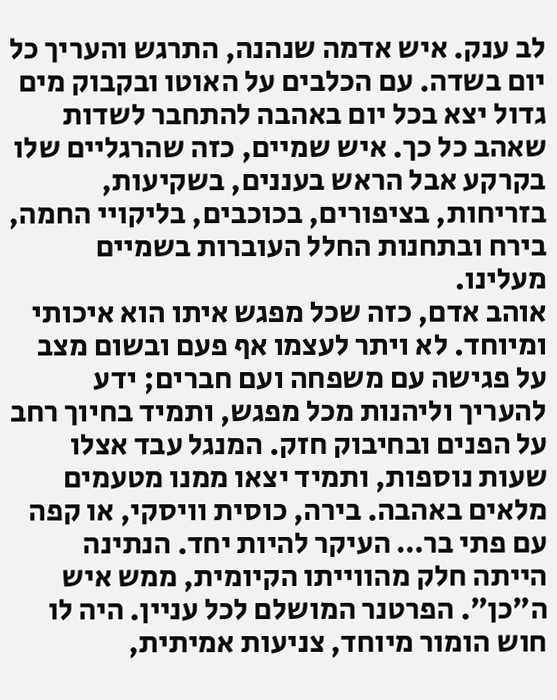לב ענק. איש אדמה שנהנה, התרגש והעריך כל יום בשדה. עם הכלבים על האוטו ובקבוק מים גדול יצא בכל יום באהבה להתחבר לשדות שאהב כל כך. איש שמיים, כזה שהרגליים שלו בקרקע אבל הראש בעננים, בשקיעות, בזריחות, בציפורים, בכוכבים, בליקויי החמה, בירח ובתחנות החלל העוברות בשמיים מעלינו.
אוהב אדם, כזה שכל מפגש איתו הוא איכותי ומיוחד. לא ויתר לעצמו אף פעם ובשום מצב על פגישה עם משפחה ועם חברים; ידע להעריך וליהנות מכל מפגש, ותמיד בחיוך רחב על הפנים ובחיבוק חזק. המנגל עבד אצלו שעות נוספות, ותמיד יצאו ממנו מטעמים מלאים באהבה. בירה, כוסית וויסקי, או קפה עם פתי בר… העיקר להיות יחד. הנתינה הייתה חלק מהווייתו הקיומית, ממש איש ה״כן״. הפרטנר המושלם לכל עניין. היה לו חוש הומור מיוחד, צניעות אמיתית,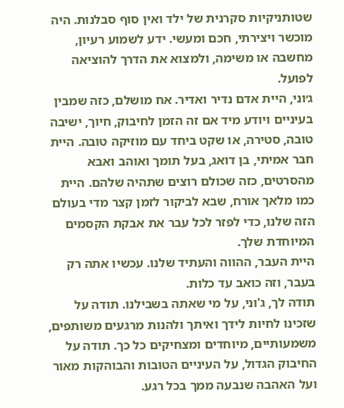שטותניקיות סקרנית של ילד ואין סוף סבלנות. היה מוכשר ויצירתי, חכם ומעשי. ידע לשמוע רעיון, מחשבה או משימה, ולמצוא את הדרך להוציאה לפועל.
ג׳וני, היית אדם נדיר ואדיר. אח מושלם, כזה שמבין בעיניים ויודע מיד אם זה הזמן לחיבוק, חיוך, ישיבה טובה, סטירה, או שקט ביחד עם מוזיקה טובה. היית חבר אמיתי, בן דואג, בעל תומך ואוהב ואבא מהסרטים, כזה שכולם רוצים שתהיה שלהם. היית כמו מלאך אורח, שבא לביקור לזמן קצר מדי בעולם הזה שלנו, כדי לפזר לכל עבר את אבקת הקסמים המיוחדת שלך.
היית העבר, ההווה והעתיד שלנו. עכשיו אתה רק בעבר, וזה כואב עד כלות.
תודה לך, ג'וני, על מי שאתה בשבילנו. תודה על שזכינו לחיות לידך ואיתך ולהנות מרגעים משותפים, משמעותיים, מיוחדים ומצחיקים כל כך. תודה על החיבוק הגדול, על העיניים הטובות והבוהקות מאור ועל האהבה שנבעה ממך בכל רגע.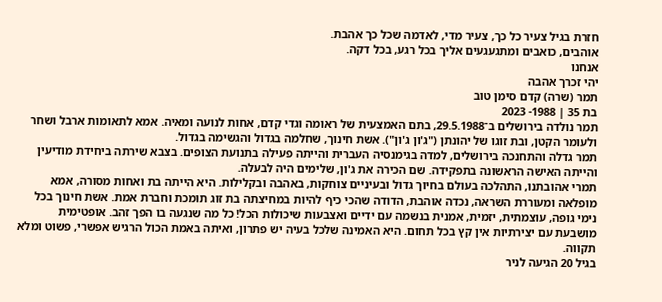חזרת בגיל צעיר כל כך, צעיר מדי, לאדמה שכל כך אהבת.
אוהבים, כואבים ומתגעגעים אליך בכל רגע, בכל דקה.
אנחנו
יהי זכרך אהבה
תמר (שרה) קדם סימן טוב
בת 35 | 1988- 2023
תמר נולדה בירושלים ב־29.5.1988, בתם האמצעית של ראומה וגדי קדם, אחות לנועה ומאיה. אמא לתאומות ארבל ושחר ולעומר הקטן, ובת זוגו של יהונתן ("ג'ון ג'ון"). אשת חינוך, שחלמה בגדול והגשימה בגדול.
תמר גדלה והתחנכה בירושלים, למדה בגימנסיה העברית והייתה פעילה בתנועת הצופים. בצבא שירתה ביחידת מודיעין והייתה האישה הראשונה בתפקידה. שם הכירה את ג'ון, שלימים היה לבעלה.
תמרי אהובתנו, התהלכה בעולם בחיוך גדול ובעיניים צוחקות, באהבה ובקלילות. היא הייתה בת ואחות מסורה, אמא מופלאה ומעוררת השראה, נכדה אוהבת, הדודה שהכי כיף להיות במחיצתה בת זוג תומכת וחברת אמת. אשת חינוך בכל נימי גופה, עוצמתית, יזמית, אמנית בנשמה עם ידיים ואצבעות שיכולות הכל! כל מה שנגעה בו הפך זהב. אופטימית מושבעת עם יצירתיות אין קץ בכל תחום. היא האמינה שלכל בעיה יש פתרון, ואיתה באמת הכול הרגיש אפשרי, פשוט ומלא תקווה.
בגיל 20 הגיעה לניר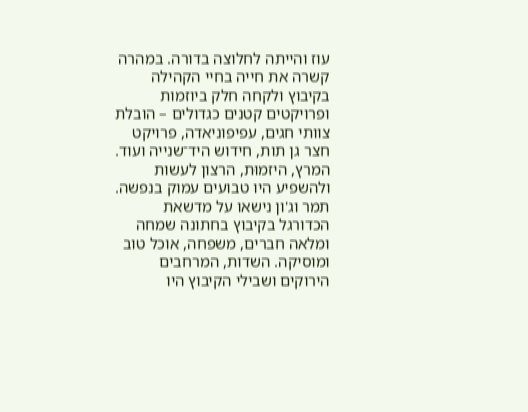עוז והייתה לחלוצה בדורה. במהרה קשרה את חייה בחיי הקהילה בקיבוץ ולקחה חלק ביוזמות ופרויקטים קטנים כגדולים – הובלת צוותי חגים, עפיפוניאדה, פרויקט חצר גן תות, חידוש היד־שנייה ועוד. המרץ, היזמוּת, הרצון לעשות ולהשפיע היו טבועים עמוק בנפשה. תמר וג'ון נישאו על מדשאת הכדורגל בקיבוץ בחתונה שמחה ומלאה חברים, משפחה, אוכל טוב ומוסיקה. השדות, המרחבים הירוקים ושבילי הקיבוץ היו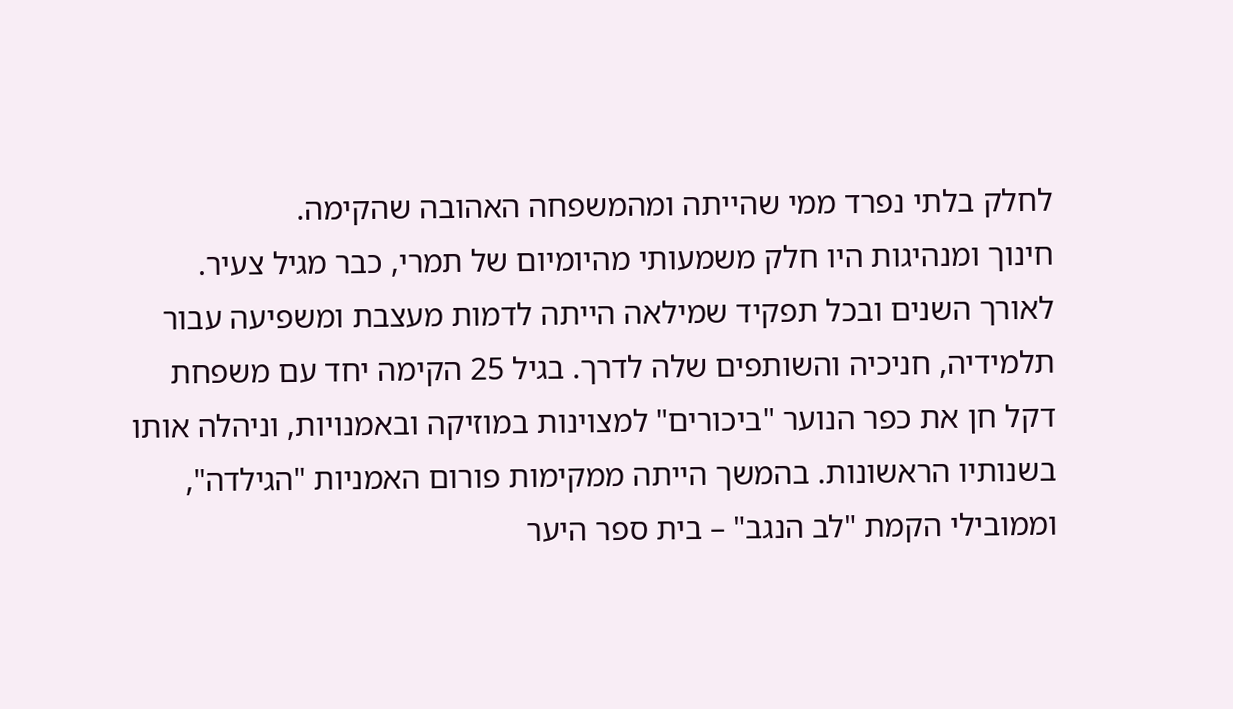לחלק בלתי נפרד ממי שהייתה ומהמשפחה האהובה שהקימה.
חינוך ומנהיגות היו חלק משמעותי מהיומיום של תמרי, כבר מגיל צעיר. לאורך השנים ובכל תפקיד שמילאה הייתה לדמות מעצבת ומשפיעה עבור תלמידיה, חניכיה והשותפים שלה לדרך. בגיל 25 הקימה יחד עם משפחת דקל חן את כפר הנוער "ביכורים" למצוינות במוזיקה ובאמנויות, וניהלה אותו בשנותיו הראשונות. בהמשך הייתה ממקימות פורום האמניות "הגילדה", וממובילי הקמת "לב הנגב" – בית ספר היער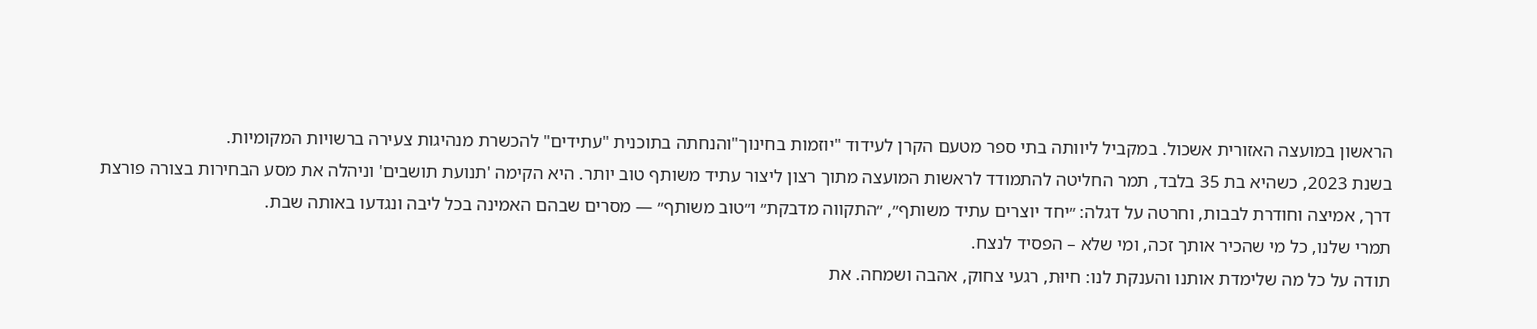הראשון במועצה האזורית אשכול. במקביל ליוותה בתי ספר מטעם הקרן לעידוד "יוזמות בחינוך"והנחתה בתוכנית "עתידים" להכשרת מנהיגות צעירה ברשויות המקומיות.
בשנת 2023, כשהיא בת 35 בלבד, תמר החליטה להתמודד לראשות המועצה מתוך רצון ליצור עתיד משותף טוב יותר. היא הקימה 'תנועת תושבים' וניהלה את מסע הבחירות בצורה פורצת דרך, אמיצה וחודרת לבבות, וחרטה על דגלה: ״יחד יוצרים עתיד משותף״, ״התקווה מדבקת״ ו״טוב משותף״ — מסרים שבהם האמינה בכל ליבה ונגדעו באותה שבת.
תמרי שלנו, כל מי שהכיר אותך זכה, ומי שלא – הפסיד לנצח.
תודה על כל מה שלימדת אותנו והענקת לנו: חיוּת, רגעי צחוק, אהבה ושמחה. את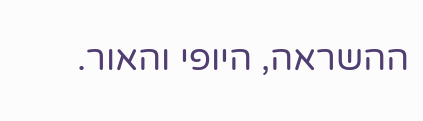ההשראה, היופי והאור.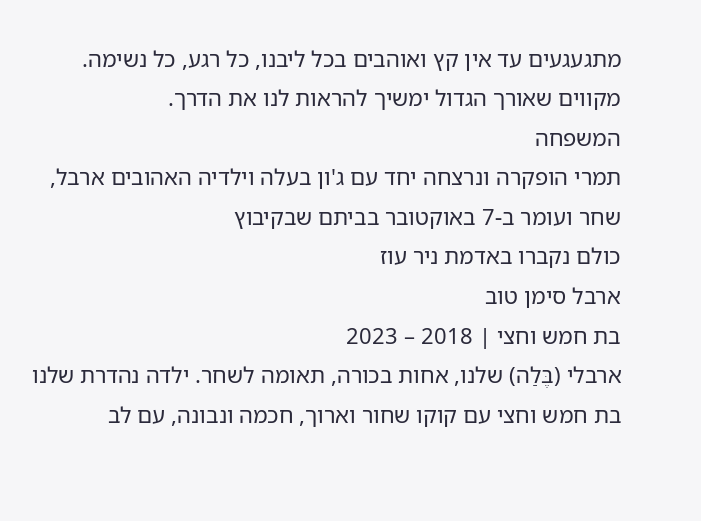מתגעגעים עד אין קץ ואוהבים בכל ליבנו, כל רגע, כל נשימה. מקווים שאורך הגדול ימשיך להראות לנו את הדרך.
המשפחה
תמרי הופקרה ונרצחה יחד עם ג'ון בעלה וילדיה האהובים ארבל, שחר ועומר ב-7 באוקטובר בביתם שבקיבוץ
כולם נקברו באדמת ניר עוז
ארבל סימן טוב
בת חמש וחצי | 2018 – 2023
ארבלי (בֶּלַה) שלנו, אחות בכורה, תאומה לשחר. ילדה נהדרת שלנו בת חמש וחצי עם קוקו שחור וארוך, חכמה ונבונה, עם לב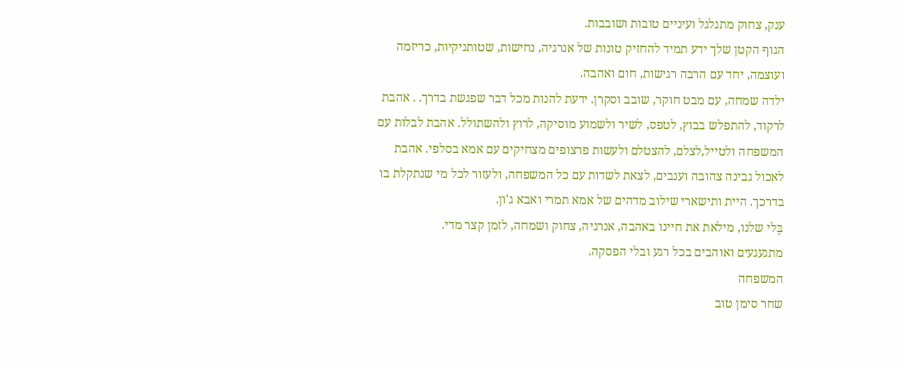ענק, צחוק מתגלגל ועיניים טובות ושובבות.
הגוף הקטן שלך ידע תמיד להחזיק טונות של אנרגיה, נחישות, שטותניקיות, כריזמה ועוצמה, יחד עם הרבה רגישות, חום ואהבה.
ילדה שמחה, עם מבט חוקר, שובב וסקרן. ידעת להנות מכל דבר שפגשת בדרך. . אהבת לרקוד, להתפלש בבוץ, לטפס, לשיר ולשמוע מוסיקה, לרוץ ולהשתולל. אהבת לבלות עם המשפחה ולטייל,לצלם, להצטלם ולעשות פרצופים מצחיקים עם אמא בסלפי. אהבת לאכול גבינה צהובה וענבים, לצאת לשדות עם כל המשפחה, ולעזור לכל מי שנתקלת בו בדרכך. היית ותישארי שילוב מדהים של אמא תמרי ואבא ג'ון.
בֶּלי שלנו, מילאת את חיינו באהבה, אנרגיה, צחוק ושמחה, לזמן קצר מדי.
מתגעגעים ואוהבים בכל רגע ובלי הפסקה.
המשפחה
שחר סימן טוב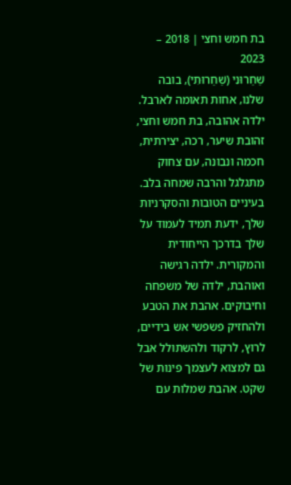בת חמש וחצי | 2018 – 2023
שַׁחַרוּנִי (שַׁחַרוּתִי), בובה שלנו, אחות תאומה לארבל. ילדה אהובה, בת חמש וחצי, זהובת שיער, רכה, יצירתית, חכמה ונבונה, עם צחוק מתגלגל והרבה שמחה בלב.
בעיניים הטובות והסקרניות שלך, ידעת תמיד לעמוד על שלך בדרכך הייחודית והמקורית. ילדה רגישה ואוהבת, ילדה של משפחה וחיבוקים. אהבת את הטבע ולהחזיק פשפשי אש בידיים, לרוץ, לרקוד ולהשתולל אבל גם למצוא לעצמך פינות של שקט. אהבת שמלות עם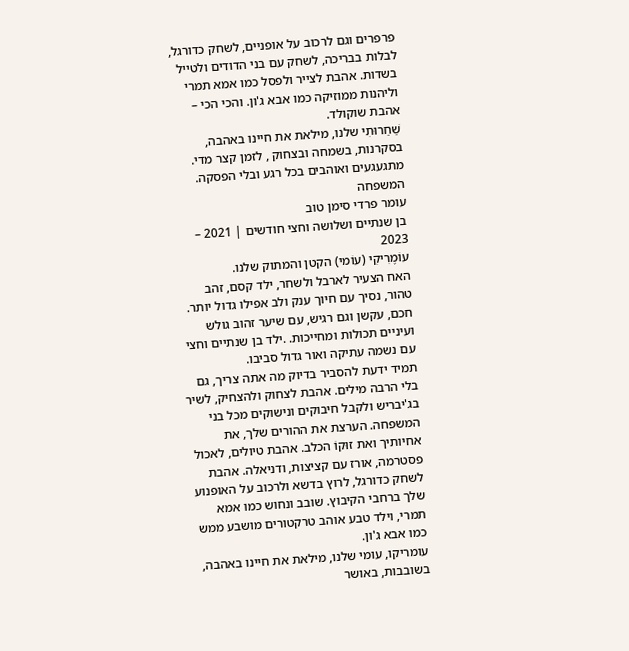פרפרים וגם לרכוב על אופניים, לשחק כדורגל, לבלות בבריכה, לשחק עם בני הדודים ולטייל בשדות. אהבת לצייר ולפסל כמו אמא תמרי וליהנות ממוזיקה כמו אבא ג'ון. והכי הכי – אהבת שוקולד.
שַׁחַרוּתִי שלנו, מילאת את חיינו באהבה, בסקרנות, בשמחה ובצחוק , לזמן קצר מדי.
מתגעגעים ואוהבים בכל רגע ובלי הפסקה.
המשפחה
עומר פרדי סימן טוב
בן שנתיים ושלושה וחצי חודשים | 2021 – 2023
עוֹמֶרִיקִי (עוֹמי) הקטן והמתוק שלנו.
האח הצעיר לארבל ולשחר, ילד קסם, זהב טהור, נסיך עם חיוך ענק ולב אפילו גדול יותר. חכם, עקשן וגם רגיש, עם שיער זהוב גולש ועיניים תכולות ומחייכות. .ילד בן שנתיים וחצי עם נשמה עתיקה ואור גדול סביבו.
תמיד ידעת להסביר בדיוק מה אתה צריך, גם בלי הרבה מילים. אהבת לצחוק ולהצחיק, לשיר בג'יבריש ולקבל חיבוקים ונישוקים מכל בני המשפחה. הערצת את ההורים שלך, את אחיותיך ואת זוּקוֹ הכלב. אהבת טיולים, לאכול פסטרמה, אורז עם קציצות, ודניאלה. אהבת לשחק כדורגל, לרוץ בדשא ולרכוב על האופנוע שלך ברחבי הקיבוץ. שובב ונחוש כמו אמא תמרי, וילד טבע אוהב טרקטורים מושבע ממש כמו אבא ג'ון.
עומריקו, עומי שלנו, מילאת את חיינו באהבה, בשובבות, באושר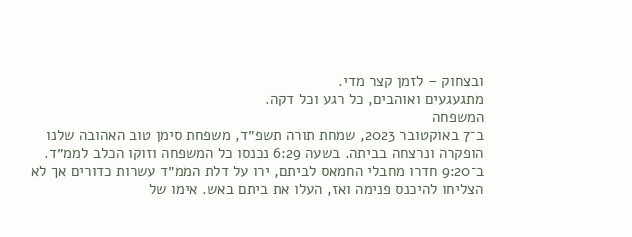ובצחוק – לזמן קצר מדי.
מתגעגעים ואוהבים, כל רגע וכל דקה.
המשפחה
ב־7 באוקטובר 2023, שמחת תורה תשפ״ד, משפחת סימן טוב האהובה שלנו הופקרה ונרצחה בביתה. בשעה 6:29 נכנסו כל המשפחה וזוקו הכלב לממ״ד. ב־9:20 חדרו מחבלי החמאס לביתם, ירו על דלת הממ״ד עשרות כדורים אך לא הצליחו להיכנס פנימה ואז, העלו את ביתם באש. אימו של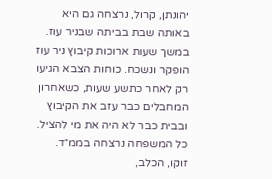יהונתן, קרול, נרצחה גם היא באותה שבת בביתה שבניר עוז.
במשך שעות ארוכות קיבוץ ניר עוז הופקר ונשכח. כוחות הצבא הגיעו רק לאחר כתשע שעות, כשאחרון המחבלים כבר עזב את הקיבוץ ובבית כבר לא היה את מי להציל. כל המשפחה נרצחה בממ״ד. זוקו, הכלב,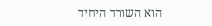הוא השורד היחיד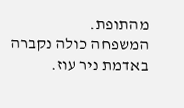מהתופת.
המשפחה כולה נקברה באדמת ניר עוז.